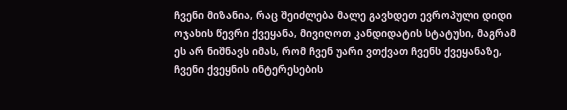ჩვენი მიზანია, რაც შეიძლება მალე გავხდეთ ევროპული დიდი ოჯახის წევრი ქვეყანა, მივიღოთ კანდიდატის სტატუსი, მაგრამ ეს არ ნიშნავს იმას, რომ ჩვენ უარი ვთქვათ ჩვენს ქვეყანაზე, ჩვენი ქვეყნის ინტერესების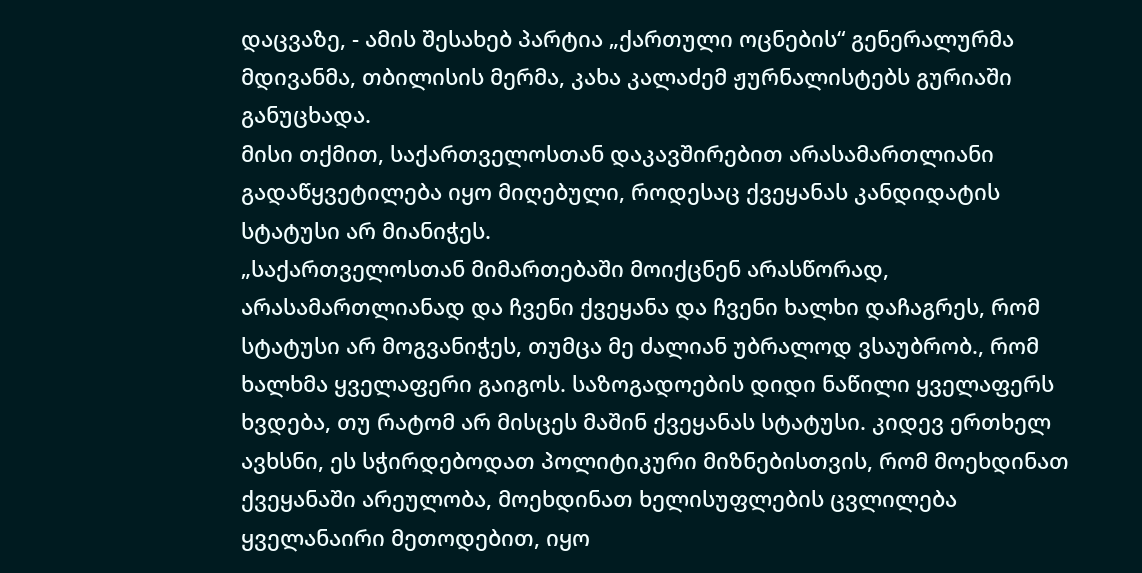დაცვაზე, - ამის შესახებ პარტია „ქართული ოცნების“ გენერალურმა მდივანმა, თბილისის მერმა, კახა კალაძემ ჟურნალისტებს გურიაში განუცხადა.
მისი თქმით, საქართველოსთან დაკავშირებით არასამართლიანი გადაწყვეტილება იყო მიღებული, როდესაც ქვეყანას კანდიდატის სტატუსი არ მიანიჭეს.
„საქართველოსთან მიმართებაში მოიქცნენ არასწორად, არასამართლიანად და ჩვენი ქვეყანა და ჩვენი ხალხი დაჩაგრეს, რომ სტატუსი არ მოგვანიჭეს, თუმცა მე ძალიან უბრალოდ ვსაუბრობ., რომ ხალხმა ყველაფერი გაიგოს. საზოგადოების დიდი ნაწილი ყველაფერს ხვდება, თუ რატომ არ მისცეს მაშინ ქვეყანას სტატუსი. კიდევ ერთხელ ავხსნი, ეს სჭირდებოდათ პოლიტიკური მიზნებისთვის, რომ მოეხდინათ ქვეყანაში არეულობა, მოეხდინათ ხელისუფლების ცვლილება ყველანაირი მეთოდებით, იყო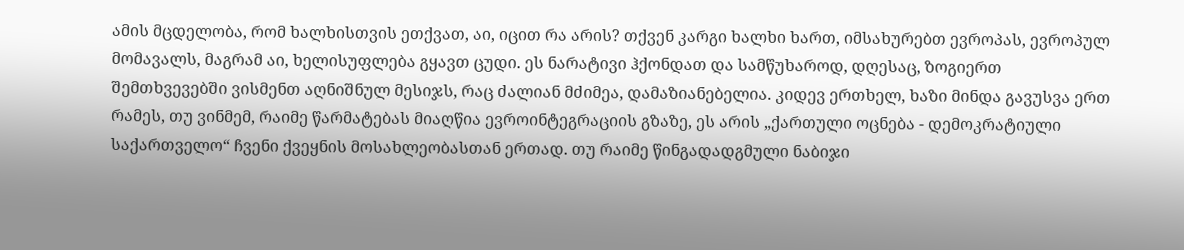ამის მცდელობა, რომ ხალხისთვის ეთქვათ, აი, იცით რა არის? თქვენ კარგი ხალხი ხართ, იმსახურებთ ევროპას, ევროპულ მომავალს, მაგრამ აი, ხელისუფლება გყავთ ცუდი. ეს ნარატივი ჰქონდათ და სამწუხაროდ, დღესაც, ზოგიერთ შემთხვევებში ვისმენთ აღნიშნულ მესიჯს, რაც ძალიან მძიმეა, დამაზიანებელია. კიდევ ერთხელ, ხაზი მინდა გავუსვა ერთ რამეს, თუ ვინმემ, რაიმე წარმატებას მიაღწია ევროინტეგრაციის გზაზე, ეს არის „ქართული ოცნება - დემოკრატიული საქართველო“ ჩვენი ქვეყნის მოსახლეობასთან ერთად. თუ რაიმე წინგადადგმული ნაბიჯი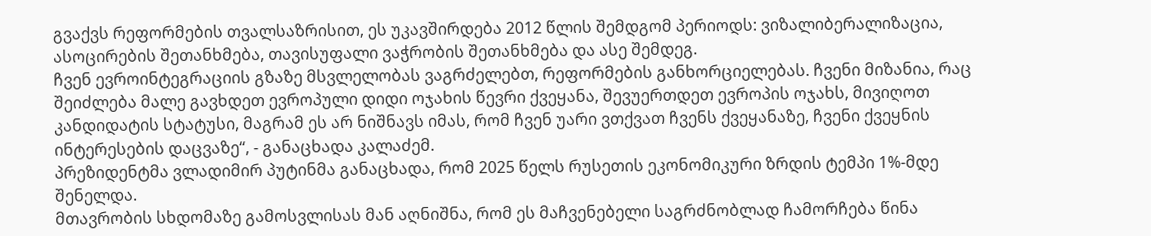გვაქვს რეფორმების თვალსაზრისით, ეს უკავშირდება 2012 წლის შემდგომ პერიოდს: ვიზალიბერალიზაცია, ასოცირების შეთანხმება, თავისუფალი ვაჭრობის შეთანხმება და ასე შემდეგ.
ჩვენ ევროინტეგრაციის გზაზე მსვლელობას ვაგრძელებთ, რეფორმების განხორციელებას. ჩვენი მიზანია, რაც შეიძლება მალე გავხდეთ ევროპული დიდი ოჯახის წევრი ქვეყანა, შევუერთდეთ ევროპის ოჯახს, მივიღოთ კანდიდატის სტატუსი, მაგრამ ეს არ ნიშნავს იმას, რომ ჩვენ უარი ვთქვათ ჩვენს ქვეყანაზე, ჩვენი ქვეყნის ინტერესების დაცვაზე“, - განაცხადა კალაძემ.
პრეზიდენტმა ვლადიმირ პუტინმა განაცხადა, რომ 2025 წელს რუსეთის ეკონომიკური ზრდის ტემპი 1%-მდე შენელდა.
მთავრობის სხდომაზე გამოსვლისას მან აღნიშნა, რომ ეს მაჩვენებელი საგრძნობლად ჩამორჩება წინა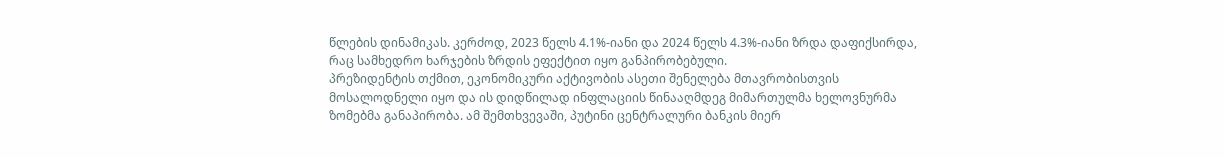წლების დინამიკას. კერძოდ, 2023 წელს 4.1%-იანი და 2024 წელს 4.3%-იანი ზრდა დაფიქსირდა, რაც სამხედრო ხარჯების ზრდის ეფექტით იყო განპირობებული.
პრეზიდენტის თქმით, ეკონომიკური აქტივობის ასეთი შენელება მთავრობისთვის მოსალოდნელი იყო და ის დიდწილად ინფლაციის წინააღმდეგ მიმართულმა ხელოვნურმა ზომებმა განაპირობა. ამ შემთხვევაში, პუტინი ცენტრალური ბანკის მიერ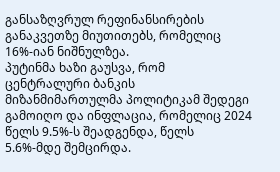განსაზღვრულ რეფინანსირების განაკვეთზე მიუთითებს, რომელიც 16%-იან ნიშნულზეა.
პუტინმა ხაზი გაუსვა, რომ ცენტრალური ბანკის მიზანმიმართულმა პოლიტიკამ შედეგი გამოიღო და ინფლაცია, რომელიც 2024 წელს 9.5%-ს შეადგენდა, წელს 5.6%-მდე შემცირდა.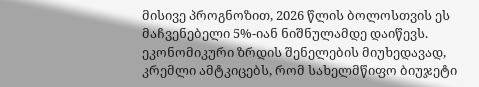მისივე პროგნოზით, 2026 წლის ბოლოსთვის ეს მაჩვენებელი 5%-იან ნიშნულამდე დაიწევს.
ეკონომიკური ზრდის შენელების მიუხედავად, კრემლი ამტკიცებს, რომ სახელმწიფო ბიუჯეტი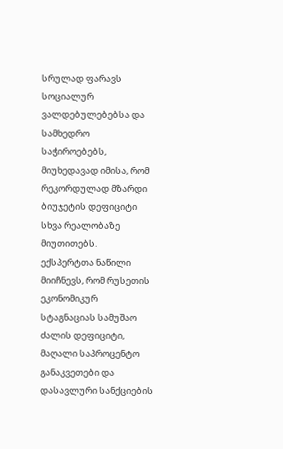სრულად ფარავს სოციალურ ვალდებულებებსა და სამხედრო საჭიროებებს, მიუხედავად იმისა, რომ რეკორდულად მზარდი ბიუჯეტის დეფიციტი სხვა რეალობაზე მიუთითებს.
ექსპერტთა ნაწილი მიიჩნევს, რომ რუსეთის ეკონომიკურ სტაგნაციას სამუშაო ძალის დეფიციტი, მაღალი საპროცენტო განაკვეთები და დასავლური სანქციების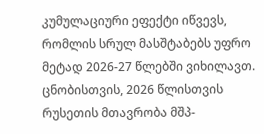კუმულაციური ეფექტი იწვევს, რომლის სრულ მასშტაბებს უფრო მეტად 2026-27 წლებში ვიხილავთ.
ცნობისთვის, 2026 წლისთვის რუსეთის მთავრობა მშპ-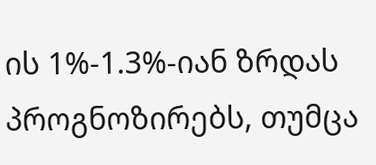ის 1%-1.3%-იან ზრდას პროგნოზირებს, თუმცა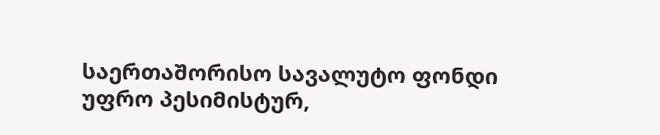საერთაშორისო სავალუტო ფონდი უფრო პესიმისტურ,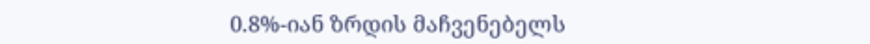0.8%-იან ზრდის მაჩვენებელს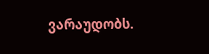ვარაუდობს.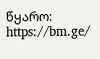წყარო: https://bm.ge/